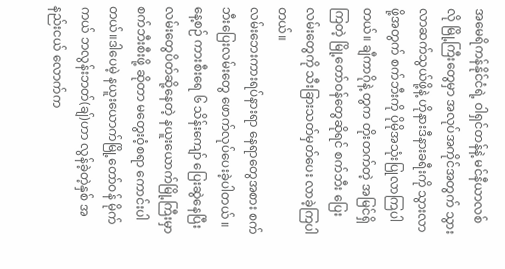အမေရိကန်နိုင်ငံရဲ့ ဝါရှင်တန်နဲ့ မင်နီယာလစ် လို မြို့ကြီးတွေမှာ အလုပ်အကိုင်အတွက် သွား လာဆက်သွယ်ဖို့နဲ့ ဟိုနားဒီနားခရီးကို သွားလာ ဖို့အတွက် စက်ဘီးကို ပိုမိုအသုံးပြုလာကြပါတယ်။ ချီကာဂိုနဲ့ တွက တိုးတက်တဲ့ အမြင်ရှိကြတဲ့ မြို့တော်ဝန်တွေဆိုရင် စက်ဘီး ပြေးလမ်းတွေကို သီးခြားသတ်မှတ်ပေး လာခဲ့ကြပါ တယ်။
လမ်းဘေးကားရပ်နားရာ နေရာတွေအစား စက်ဘီးပြေးလမ်းတွေ ဖောက်လုပ်ပေးခဲ့ပါတယ် ။နေ့စဉ် ကားစီးရေ ၆ သိန်းကျော် ပြေးဆွဲနေပြီး လမ်းတွေပိတ်ဆို့နေတဲ့ နယူးယောက်မြို့ကြီးမှာ စက်ဘီးစီးဖို့ ဆိုတာ မတွေးဝံ့စရာ ကောင်းပါတယ်။ဒါပေမဲ့ နယူးယောက်မြို့တော်ဝန် မိုက်ကယ် ဘလွန်းဘတ်(ချ်)ဟာ လွန်ခဲ့တဲ့နှစ် အနည်းငယ် လောက်က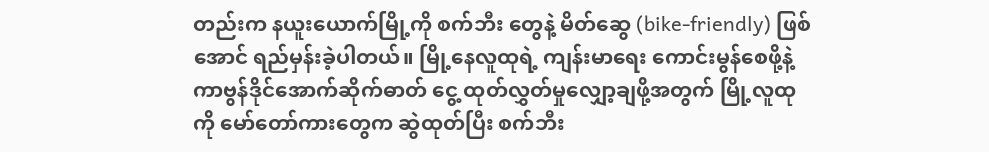တည်းက နယူးယောက်မြို့ကို စက်ဘီး တွေနဲ့ မိတ်ဆွေ (bike-friendly) ဖြစ်အောင် ရည်မှန်းခဲ့ပါတယ်။ မြို့နေလူထုရဲ့ ကျန်းမာရေး ကောင်းမွန်စေဖို့နဲ့ ကာဗွန်ဒိုင်အောက်ဆိုက်ဓာတ် ငွေ့ ထုတ်လွှတ်မှုလျှော့ချဖို့အတွက် မြို့လူထုကို မော်တော်ကားတွေက ဆွဲထုတ်ပြီး စက်ဘီး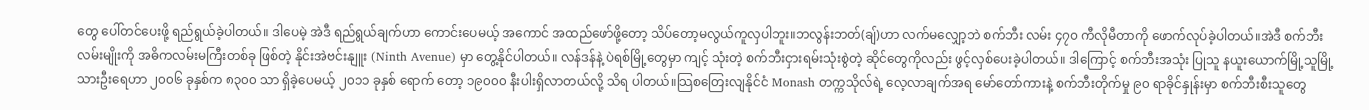တွေ ပေါ်တင်ပေးဖို့ ရည်ရွယ်ခဲ့ပါတယ်။ ဒါပေမဲ့ အဲဒီ ရည်ရွယ်ချက်ဟာ ကောင်းပေမယ့် အကောင် အထည်ဖော်ဖို့တော့ သိပ်တော့မလွယ်ကူလှပါဘူး။ဘလွန်းဘတ်(ချ်)ဟာ လက်မလျှော့ဘဲ စက်ဘီး လမ်း ၄၇၀ ကီလိုမီတာကို ဖောက်လုပ်ခဲ့ပါတယ်။အဲဒီ စက်ဘီးလမ်းမျိုးကို အဓိကလမ်းမကြီးတစ်ခု ဖြစ်တဲ့ နိုင်းအဲဗင်းနျူး (Ninth Avenue) မှာ တွေ့နိုင်ပါတယ်။ လန်ဒန်နဲ့ ပဲရစ်မြို့တွေမှာ ကျင့် သုံးတဲ့ စက်ဘီးငှားရမ်းသုံးစွဲတဲ့ ဆိုင်တွေကိုလည်း ဖွင့်လှစ်ပေးခဲ့ပါတယ်။ ဒါကြောင့် စက်ဘီးအသုံး ပြုသူ နယူးယောက်မြို့သူမြို့သားဦးရေဟာ ၂၀၀၆ ခုနှစ်က ၈၃၀၀ သာ ရှိခဲ့ပေမယ့် ၂၀၁၁ ခုနှစ် ရောက် တော့ ၁၉၀၀၀ နီးပါးရှိလာတယ်လို့ သိရ ပါတယ်။သြစတြေးလျနိုင်ငံ Monash တက္ကသိုလ်ရဲ့ လေ့လာချက်အရ မော်တော်ကားနဲ့ စက်ဘီးတိုက်မှု ၉၀ ရာခိုင်နှုန်းမှာ စက်ဘီးစီးသူတွေ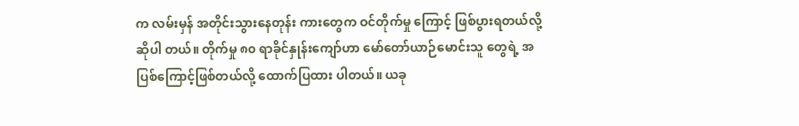က လမ်းမှန် အတိုင်းသွားနေတုန်း ကားတွေက ဝင်တိုက်မှု ကြောင့် ဖြစ်ပွားရတယ်လို့ဆိုပါ တယ်။ တိုက်မှု ၈၀ ရာခိုင်နှုန်းကျော်ဟာ မော်တော်ယာဉ်မောင်းသူ တွေရဲ့ အပြစ်ကြောင့်ဖြစ်တယ်လို့ ထောက်ပြထား ပါတယ်။ ယခု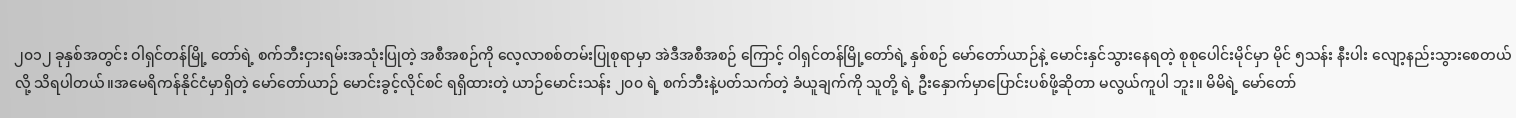၂၀၁၂ ခုနှစ်အတွင်း ဝါရှင်တန်မြို့ တော်ရဲ့ စက်ဘီးငှားရမ်းအသုံးပြုတဲ့ အစီအစဉ်ကို လေ့လာစစ်တမ်းပြုစုရာမှာ အဲဒီအစီအစဉ် ကြောင့် ဝါရှင်တန်မြို့တော်ရဲ့ နှစ်စဉ် မော်တော်ယာဉ်နဲ့ မောင်းနှင်သွားနေရတဲ့ စုစုပေါင်းမိုင်မှာ မိုင် ၅သန်း နီးပါး လျော့နည်းသွားစေတယ်လို့ သိရပါတယ်။အမေရိကန်နိုင်ငံမှာရှိတဲ့ မော်တော်ယာဉ် မောင်းခွင့်လိုင်စင် ရရှိထားတဲ့ ယာဉ်မောင်းသန်း ၂၀၀ ရဲ့ စက်ဘီးနဲ့ပတ်သက်တဲ့ ခံယူချက်ကို သူတို့ ရဲ့ ဦးနှောက်မှာပြောင်းပစ်ဖို့ဆိုတာ မလွယ်ကူပါ ဘူး။ မိမိရဲ့ မော်တော်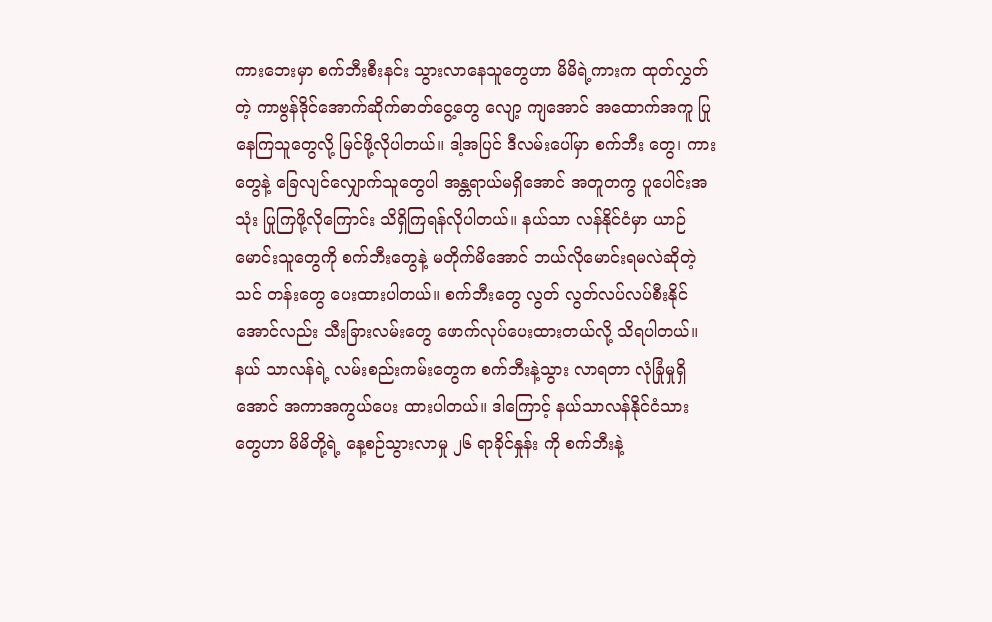ကားဘေးမှာ စက်ဘီးစီးနင်း သွားလာနေသူတွေဟာ မိမိရဲ့ကားက ထုတ်လွှတ် တဲ့ ကာဗွန်ဒိုင်အောက်ဆိုက်ဓာတ်ငွေ့တွေ လျော့ ကျအောင် အထောက်အကူ ပြုနေကြသူတွေလို့ မြင်ဖို့လိုပါတယ်။ ဒါ့အပြင် ဒီလမ်းပေါ်မှာ စက်ဘီး တွေ၊ ကားတွေနဲ့ ခြေလျင်လျှောက်သူတွေပါ အန္တရာယ်မရှိအောင် အတူတကွ ပူပေါင်းအသုံး ပြုကြဖို့လိုကြောင်း သိရှိကြရန်လိုပါတယ်။ နယ်သာ လန်နိုင်ငံမှာ ယာဉ်မောင်းသူတွေကို စက်ဘီးတွေနဲ့ မတိုက်မိအောင် ဘယ်လိုမောင်းရမလဲဆိုတဲ့ သင် တန်းတွေ ပေးထားပါတယ်။ စက်ဘီးတွေ လွတ် လွတ်လပ်လပ်စီးနိုင်အောင်လည်း သီးခြားလမ်းတွေ ဖောက်လုပ်ပေးထားတယ်လို့ သိရပါတယ်။ နယ် သာလန်ရဲ့ လမ်းစည်းကမ်းတွေက စက်ဘီးနဲ့သွား လာရတာ လုံခြုံမှုရှိအောင် အကာအကွယ်ပေး ထားပါတယ်။ ဒါကြောင့် နယ်သာလန်နိုင်ငံသား တွေဟာ မိမိတို့ရဲ့ နေ့စဉ်သွားလာမှု ၂၆ ရာခိုင်နှုန်း ကို စက်ဘီးနဲ့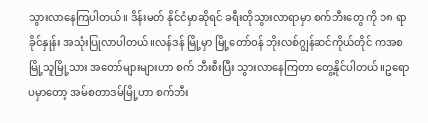သွားလာနေကြပါတယ်။ ဒိန်းမတ် နိုင်ငံမှာဆိုရင် ခရီးတိုသွားလာရာမှာ စက်ဘီးတွေ ကို ၁၈ ရာခိုင်နှုန်း အသုံးပြုလာပါတယ်။လန်ဒန် မြို့မှာ မြို့တော်ဝန် ဘိုးလစ်ဂျွန်ဆင်ကိုယ်တိုင် ကအစ မြို့သူမြို့သား အတော်များများဟာ စက် ဘီးစီးပြီး သွားလာနေကြတာ တွေ့နိုင်ပါတယ်။ဥရောပမှာတော့ အမ်စတာဒမ်မြို့ဟာ စက်ဘီး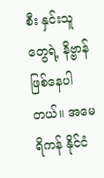စီး နှင်းသူတွေရဲ့ နိဗ္ဗာန်ဖြစ်နေပါတယ်။ အမေရိကန် နိုင်ငံ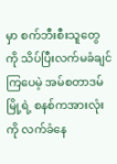မှာ စက်ဘီးစီးသူတွေကို သိပ်ပြီးလက်မခံချင် ကြပေမဲ့ အမ်စတာဒမ်မြို့ရဲ့ စနစ်ကအားလုံးကို လက်ခံနေ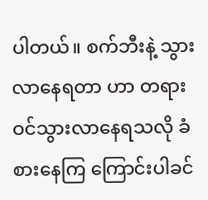ပါတယ်။ စက်ဘီးနဲ့ သွားလာနေရတာ ဟာ တရားဝင်သွားလာနေရသလို ခံစားနေကြ ကြောင်းပါခင်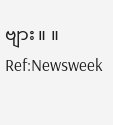ဗျား။ ။ Ref:Newsweek